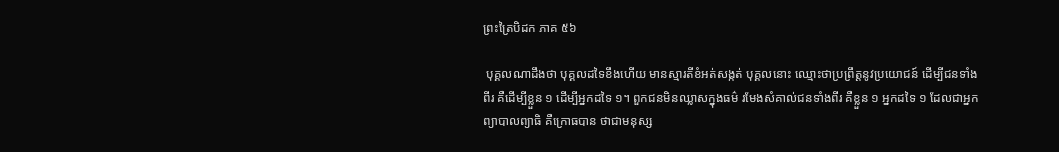ព្រះត្រៃបិដក ភាគ ៥៦

 បុគ្គលណាដឹងថា បុគ្គលដទៃខឹងហើយ មានស្មារតីខំអត់សង្កត់ បុគ្គលនោះ ឈ្មោះថាប្រព្រឹត្តនូវប្រយោជន៍ ដើម្បីជនទាំងពីរ គឺដើម្បីខ្លួន ១ ដើម្បីអ្នកដទៃ ១។ ពួកជនមិនឈ្លាសក្នុងធម៌ រមែងសំគាល់ជនទាំងពីរ គឺខ្លួន ១ អ្នកដទៃ ១ ដែលជាអ្នកព្យាបាលព្យាធិ គឺក្រោធបាន ថាជាមនុស្ស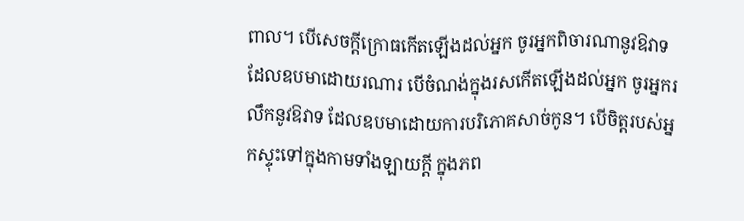ពាល។ បើសេចក្ដីក្រោធកើតឡើងដល់អ្នក ចូរអ្នកពិចារណានូវឱវាទ ដែលឧបមាដោយរណារ បើចំណង់ក្នុងរសកើតឡើងដល់អ្នក ចូរអ្នករលឹកនូវឱវាទ ដែលឧបមាដោយការបរិភោគសាច់កូន។ បើចិត្តរបស់អ្នកស្ទុះទៅក្នុងកាមទាំងឡាយក្ដី ក្នុងភព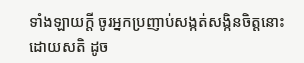ទាំងឡាយក្ដី ចូរអ្នកប្រញាប់សង្កត់សង្កិនចិត្តនោះដោយសតិ ដូច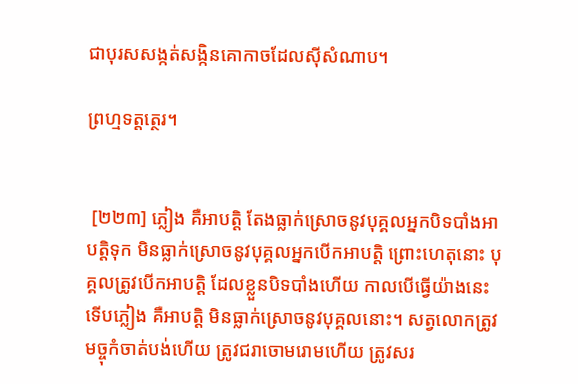ជាបុរសសង្កត់សង្កិនគោកាចដែលស៊ីសំណាប។

ព្រហ្មទត្តត្ថេរ។


 [២២៣] ភ្លៀង គឺអាបត្តិ តែងធ្លាក់ស្រោចនូវបុគ្គលអ្នកបិទបាំងអាបត្តិទុក មិនធ្លាក់ស្រោចនូវបុគ្គលអ្នកបើកអាបត្តិ ព្រោះហេតុនោះ បុគ្គលត្រូវបើកអាបត្តិ ដែលខ្លួនបិទបាំងហើយ កាលបើធ្វើយ៉ាងនេះ ទើបភ្លៀង គឺអាបត្តិ មិនធ្លាក់ស្រោចនូវបុគ្គលនោះ។ សត្វលោកត្រូវមច្ចុកំចាត់បង់ហើយ ត្រូវជរាចោមរោមហើយ ត្រូវសរ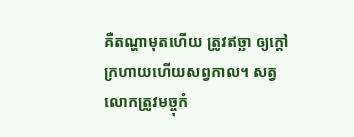គឺតណ្ហាមុតហើយ ត្រូវឥច្ឆា ឲ្យក្ដៅក្រហាយហើយសព្វកាល។ សត្វលោកត្រូវមច្ចុកំ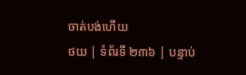ចាត់បង់ហើយ
ថយ | ទំព័រទី ២៣៦ | បន្ទាប់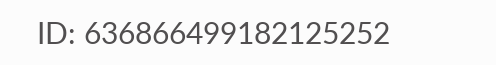ID: 636866499182125252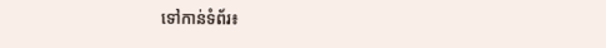ទៅកាន់ទំព័រ៖